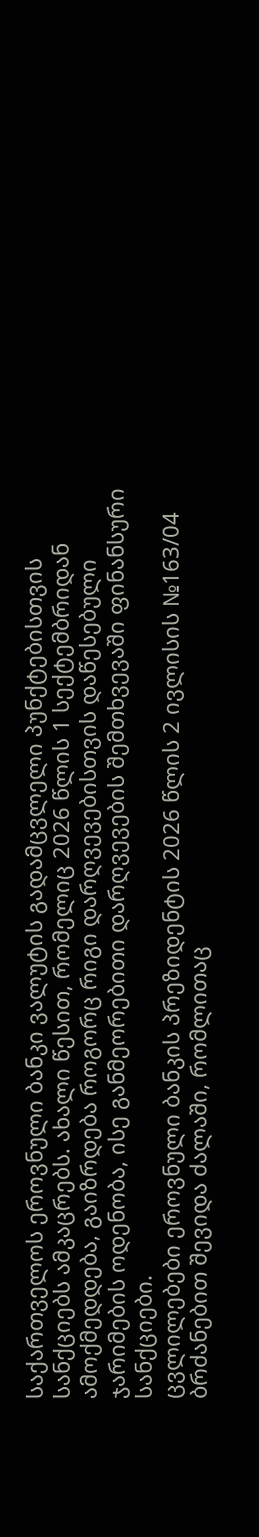საქართველოს ეროვნული ბანკი ვალუტის გადამცვლელი პუნქტებისთვის სანქციებს ამკაცრებს. ახალი წესით, რომელიც 2026 წლის 1 სექტემბრიდან ამოქმედდება, გაიზრდება როგორც რიგი დარღვევებისთვის დაწესებული ჯარიმების ოდენობა, ისე განმეორებითი დარღვევების შემთხვევაში ფინანსური სანქციები.
ცვლილებები ეროვნული ბანკის პრეზიდენტის 2026 წლის 2 ივლისის №163/04 ბრძანებით შევიდა ძალაში, რომლითაც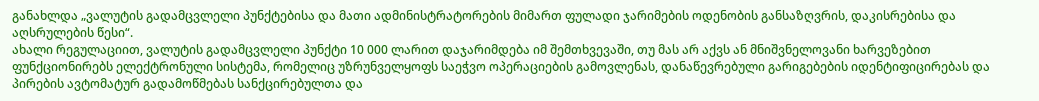განახლდა „ვალუტის გადამცვლელი პუნქტებისა და მათი ადმინისტრატორების მიმართ ფულადი ჯარიმების ოდენობის განსაზღვრის, დაკისრებისა და აღსრულების წესი“.
ახალი რეგულაციით, ვალუტის გადამცვლელი პუნქტი 10 000 ლარით დაჯარიმდება იმ შემთხვევაში, თუ მას არ აქვს ან მნიშვნელოვანი ხარვეზებით ფუნქციონირებს ელექტრონული სისტემა, რომელიც უზრუნველყოფს საეჭვო ოპერაციების გამოვლენას, დანაწევრებული გარიგებების იდენტიფიცირებას და პირების ავტომატურ გადამოწმებას სანქცირებულთა და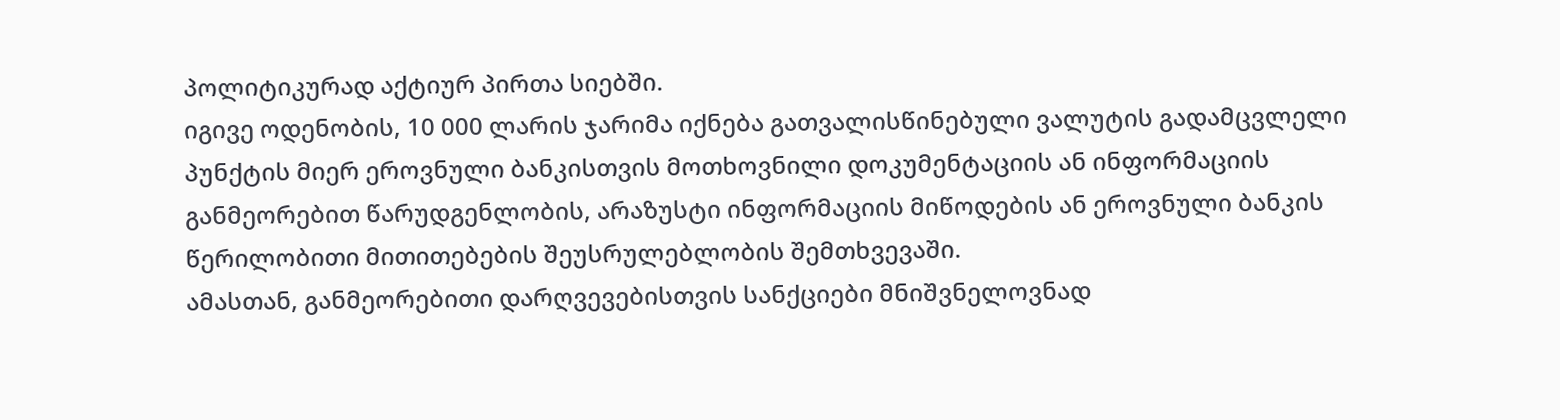პოლიტიკურად აქტიურ პირთა სიებში.
იგივე ოდენობის, 10 000 ლარის ჯარიმა იქნება გათვალისწინებული ვალუტის გადამცვლელი პუნქტის მიერ ეროვნული ბანკისთვის მოთხოვნილი დოკუმენტაციის ან ინფორმაციის განმეორებით წარუდგენლობის, არაზუსტი ინფორმაციის მიწოდების ან ეროვნული ბანკის წერილობითი მითითებების შეუსრულებლობის შემთხვევაში.
ამასთან, განმეორებითი დარღვევებისთვის სანქციები მნიშვნელოვნად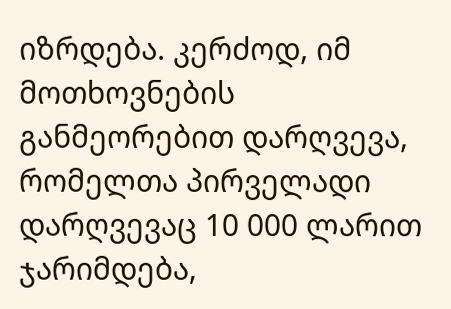იზრდება. კერძოდ, იმ მოთხოვნების განმეორებით დარღვევა, რომელთა პირველადი დარღვევაც 10 000 ლარით ჯარიმდება,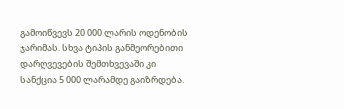გამოიწვევს 20 000 ლარის ოდენობის ჯარიმას. სხვა ტიპის განმეორებითი დარღვევების შემთხვევაში კი სანქცია 5 000 ლარამდე გაიზრდება.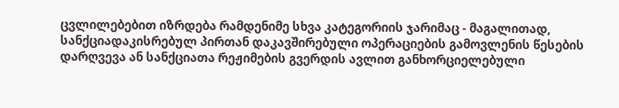ცვლილებებით იზრდება რამდენიმე სხვა კატეგორიის ჯარიმაც - მაგალითად, სანქციადაკისრებულ პირთან დაკავშირებული ოპერაციების გამოვლენის წესების დარღვევა ან სანქციათა რეჟიმების გვერდის ავლით განხორციელებული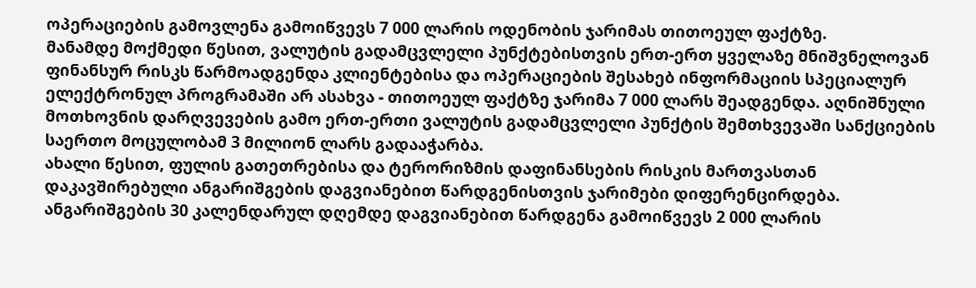ოპერაციების გამოვლენა გამოიწვევს 7 000 ლარის ოდენობის ჯარიმას თითოეულ ფაქტზე.
მანამდე მოქმედი წესით, ვალუტის გადამცვლელი პუნქტებისთვის ერთ-ერთ ყველაზე მნიშვნელოვან ფინანსურ რისკს წარმოადგენდა კლიენტებისა და ოპერაციების შესახებ ინფორმაციის სპეციალურ ელექტრონულ პროგრამაში არ ასახვა - თითოეულ ფაქტზე ჯარიმა 7 000 ლარს შეადგენდა. აღნიშნული მოთხოვნის დარღვევების გამო ერთ-ერთი ვალუტის გადამცვლელი პუნქტის შემთხვევაში სანქციების საერთო მოცულობამ 3 მილიონ ლარს გადააჭარბა.
ახალი წესით, ფულის გათეთრებისა და ტერორიზმის დაფინანსების რისკის მართვასთან დაკავშირებული ანგარიშგების დაგვიანებით წარდგენისთვის ჯარიმები დიფერენცირდება. ანგარიშგების 30 კალენდარულ დღემდე დაგვიანებით წარდგენა გამოიწვევს 2 000 ლარის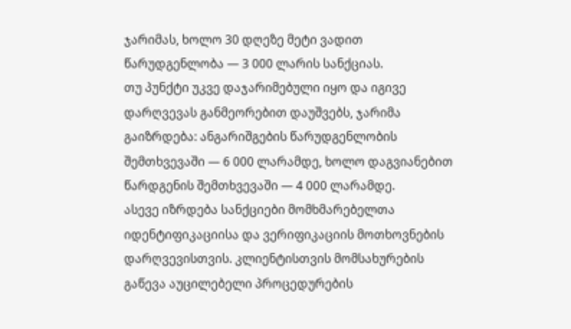ჯარიმას, ხოლო 30 დღეზე მეტი ვადით წარუდგენლობა — 3 000 ლარის სანქციას.
თუ პუნქტი უკვე დაჯარიმებული იყო და იგივე დარღვევას განმეორებით დაუშვებს, ჯარიმა გაიზრდება: ანგარიშგების წარუდგენლობის შემთხვევაში — 6 000 ლარამდე, ხოლო დაგვიანებით წარდგენის შემთხვევაში — 4 000 ლარამდე.
ასევე იზრდება სანქციები მომხმარებელთა იდენტიფიკაციისა და ვერიფიკაციის მოთხოვნების დარღვევისთვის. კლიენტისთვის მომსახურების გაწევა აუცილებელი პროცედურების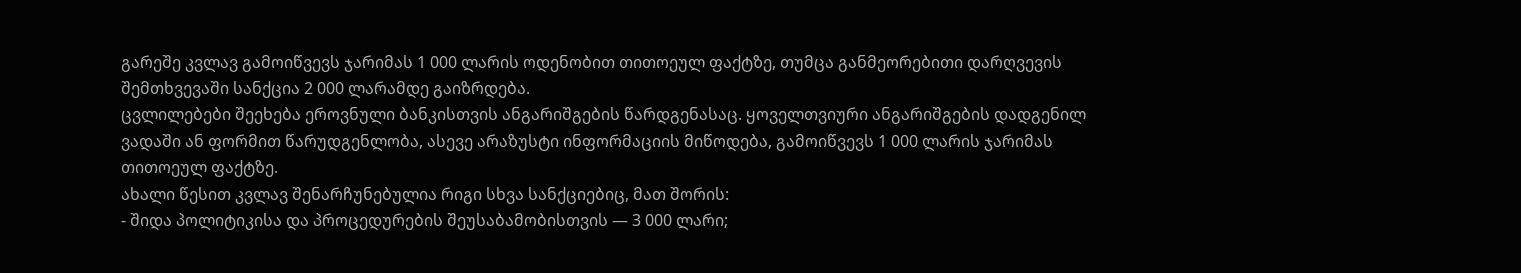გარეშე კვლავ გამოიწვევს ჯარიმას 1 000 ლარის ოდენობით თითოეულ ფაქტზე, თუმცა განმეორებითი დარღვევის შემთხვევაში სანქცია 2 000 ლარამდე გაიზრდება.
ცვლილებები შეეხება ეროვნული ბანკისთვის ანგარიშგების წარდგენასაც. ყოველთვიური ანგარიშგების დადგენილ ვადაში ან ფორმით წარუდგენლობა, ასევე არაზუსტი ინფორმაციის მიწოდება, გამოიწვევს 1 000 ლარის ჯარიმას თითოეულ ფაქტზე.
ახალი წესით კვლავ შენარჩუნებულია რიგი სხვა სანქციებიც, მათ შორის:
- შიდა პოლიტიკისა და პროცედურების შეუსაბამობისთვის — 3 000 ლარი;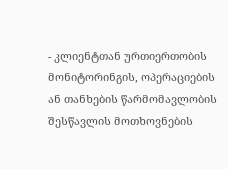- კლიენტთან ურთიერთობის მონიტორინგის, ოპერაციების ან თანხების წარმომავლობის შესწავლის მოთხოვნების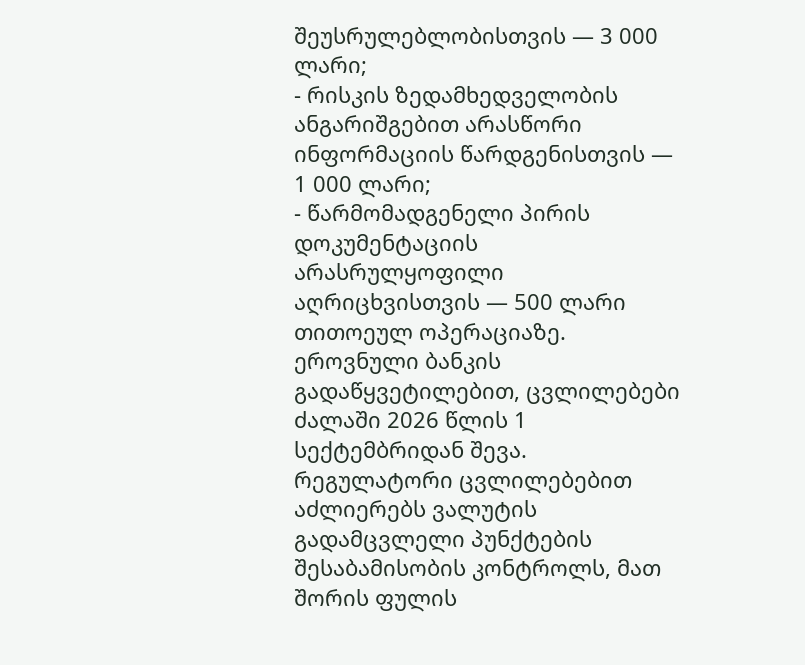შეუსრულებლობისთვის — 3 000 ლარი;
- რისკის ზედამხედველობის ანგარიშგებით არასწორი ინფორმაციის წარდგენისთვის — 1 000 ლარი;
- წარმომადგენელი პირის დოკუმენტაციის არასრულყოფილი აღრიცხვისთვის — 500 ლარი თითოეულ ოპერაციაზე.
ეროვნული ბანკის გადაწყვეტილებით, ცვლილებები ძალაში 2026 წლის 1 სექტემბრიდან შევა. რეგულატორი ცვლილებებით აძლიერებს ვალუტის გადამცვლელი პუნქტების შესაბამისობის კონტროლს, მათ შორის ფულის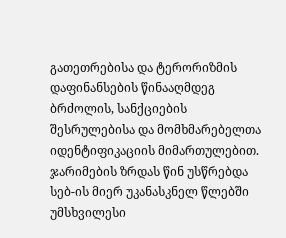გათეთრებისა და ტერორიზმის დაფინანსების წინააღმდეგ ბრძოლის, სანქციების შესრულებისა და მომხმარებელთა იდენტიფიკაციის მიმართულებით.
ჯარიმების ზრდას წინ უსწრებდა სებ-ის მიერ უკანასკნელ წლებში უმსხვილესი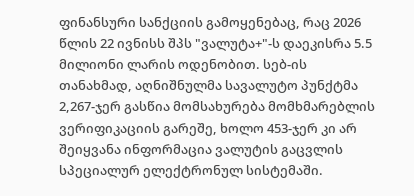ფინანსური სანქციის გამოყენებაც, რაც 2026 წლის 22 ივნისს შპს "ვალუტა+"-ს დაეკისრა 5.5 მილიონი ლარის ოდენობით. სებ-ის თანახმად, აღნიშნულმა სავალუტო პუნქტმა 2,267-ჯერ გასწია მომსახურება მომხმარებლის ვერიფიკაციის გარეშე, ხოლო 453-ჯერ კი არ შეიყვანა ინფორმაცია ვალუტის გაცვლის სპეციალურ ელექტრონულ სისტემაში.